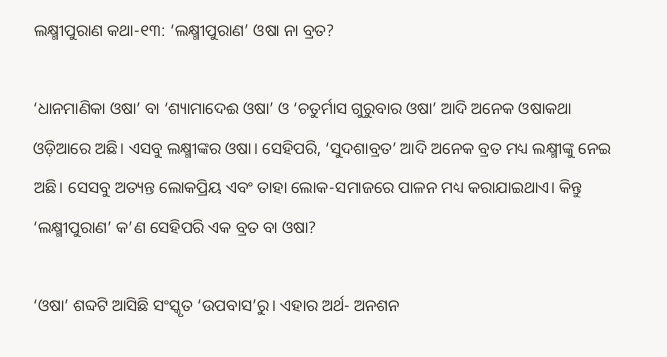ଲକ୍ଷ୍ମୀପୁରାଣ କଥା-୧୩: ‘ଲକ୍ଷ୍ମୀପୁରାଣ’ ଓଷା ନା ବ୍ରତ?

‘ଧାନମାଣିକା ଓଷା’ ବା ‘ଶ୍ୟାମାଦେଈ ଓଷା’ ଓ ‘ଚତୁର୍ମାସ ଗୁରୁବାର ଓଷା’ ଆଦି ଅନେକ ଓଷାକଥା ଓଡ଼ିଆରେ ଅଛି। ଏସବୁ ଲକ୍ଷ୍ମୀଙ୍କର ଓଷା। ସେହିପରି, ‘ସୁଦଶାବ୍ରତ’ ଆଦି ଅନେକ ବ୍ରତ ମଧ୍ୟ ଲକ୍ଷ୍ମୀଙ୍କୁ ନେଇ ଅଛି। ସେସବୁ ଅତ୍ୟନ୍ତ ଲୋକପ୍ରିୟ ଏବଂ ତାହା ଲୋକ-ସମାଜରେ ପାଳନ ମଧ୍ୟ କରାଯାଇଥାଏ। କିନ୍ତୁ ‘ଲକ୍ଷ୍ମୀପୁରାଣ’ କ’ଣ ସେହିପରି ଏକ ବ୍ରତ ବା ଓଷା?

‘ଓଷା’ ଶବ୍ଦଟି ଆସିଛି ସଂସ୍କୃତ ‘ଉପବାସ’ରୁ। ଏହାର ଅର୍ଥ- ଅନଶନ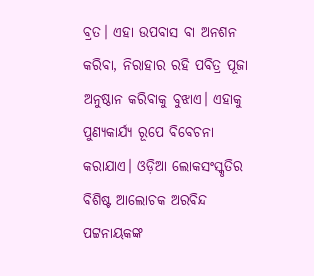ବ୍ରତ। ଏହା ଉପବାସ ବା ଅନଶନ କରିବା, ନିରାହାର ରହି ପବିତ୍ର ପୂଜା ଅନୁଷ୍ଠାନ କରିବାକୁ ବୁଝାଏ। ଏହାକୁ ପୁଣ୍ୟକାର୍ଯ୍ୟ ରୂପେ ବିବେଚନା କରାଯାଏ। ଓଡ଼ିଆ ଲୋକସଂସ୍କୃତିର ବିଶିଷ୍ଟ ଆଲୋଚକ ଅରବିନ୍ଦ ପଟ୍ଟନାୟକଙ୍କ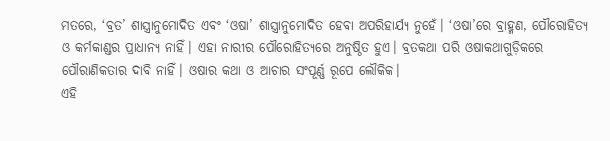ମତରେ, ‘ବ୍ରତ’ ଶାସ୍ତ୍ରାନୁମୋଦିତ ଏବଂ ‘ଓଷା’ ଶାସ୍ତ୍ରାନୁମୋଦିତ ହେବା ଅପରିହାର୍ଯ୍ୟ ନୁହେଁ। ‘ଓଷା’ରେ ବ୍ରାହ୍ମଣ, ପୌରୋହିତ୍ୟ ଓ କର୍ମକାଣ୍ଡର ପ୍ରାଧାନ୍ୟ ନାହିଁ। ଏହା ନାରୀର ପୌରୋହିତ୍ୟରେ ଅନୁଷ୍ଠିତ ହୁଏ। ବ୍ରତକଥା ପରି ଓଷାକଥାଗୁଡ଼ିକରେ ପୌରାଣିକତାର ଦାବି ନାହିଁ। ଓଷାର କଥା ଓ ଆଚାର ସଂପୂର୍ଣ୍ଣ ରୂପେ ଲୌକିକ।
ଏହି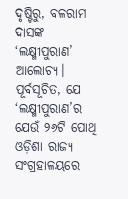ଦୃଷ୍ଟିରୁ, ବଳରାମ ଦାସଙ୍କ ‘ଲକ୍ଷ୍ମୀପୁରାଣ’ ଆଲୋଚ୍ୟ। ପୂର୍ବସୂଚିତ, ଯେ ‘ଲକ୍ଷ୍ମୀପୁରାଣ’ର ଯେଉଁ ୨୬ଟି ପୋଥି ଓଡ଼ିଶା ରାଜ୍ୟ ସଂଗ୍ରହାଳୟରେ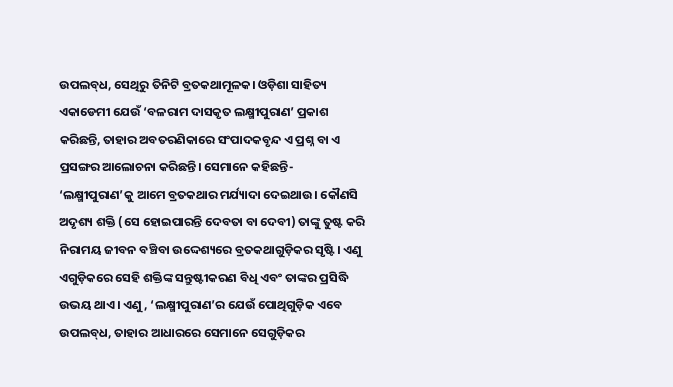ଉପଲବ୍‌ଧ, ସେଥିରୁ ତିନିଟି ବ୍ରତକଥାମୂଳକ। ଓଡ଼ିଶା ସାହିତ୍ୟ ଏକାଡେମୀ ଯେଉଁ ‘ବଳରାମ ଦାସକୃତ ଲକ୍ଷ୍ମୀପୁରାଣ’ ପ୍ରକାଶ କରିଛନ୍ତି, ତାହାର ଅବତରଣିକାରେ ସଂପାଦକବୃନ୍ଦ ଏ ପ୍ରଶ୍ନ ବା ଏ ପ୍ରସଙ୍ଗର ଆଲୋଚନା କରିଛନ୍ତି। ସେମାନେ କହିଛନ୍ତି- ‘ଲକ୍ଷ୍ମୀପୁରାଣ’କୁ ଆମେ ବ୍ରତକଥାର ମର୍ଯ୍ୟାଦା ଦେଇଥାଉ। କୌଣସି ଅଦୃଶ୍ୟ ଶକ୍ତି (ସେ ହୋଇପାରନ୍ତି ଦେବତା ବା ଦେବୀ) ତାଙ୍କୁ ତୁଷ୍ଟ କରି ନିରାମୟ ଜୀବନ ବଞ୍ଚିବା ଉଦ୍ଦେଶ୍ୟରେ ବ୍ରତକଥାଗୁଡ଼ିକର ସୃଷ୍ଟି। ଏଣୁ ଏଗୁଡ଼ିକରେ ସେହି ଶକ୍ତିଙ୍କ ସନ୍ତୁଷ୍ଟୀକରଣ ବିଧି ଏବଂ ତାଙ୍କର ପ୍ରସିଦ୍ଧି ଉଭୟ ଥାଏ। ଏଣୁ, ‘ଲକ୍ଷ୍ମୀପୁରାଣ’ର ଯେଉଁ ପୋଥିଗୁଡ଼ିକ ଏବେ ଉପଲବ୍‌ଧ, ତାହାର ଆଧାରରେ ସେମାନେ ସେଗୁଡ଼ିକର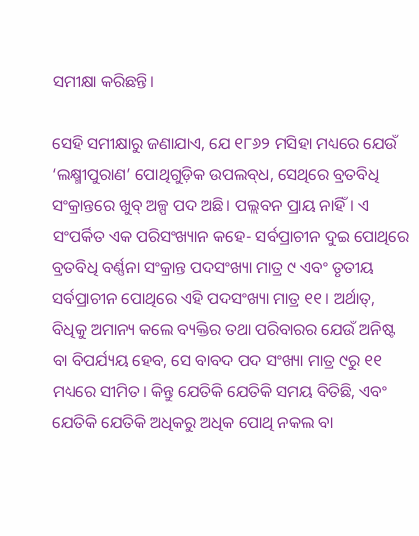ସମୀକ୍ଷା କରିଛନ୍ତି।

ସେହି ସମୀକ୍ଷାରୁ ଜଣାଯାଏ, ଯେ ୧୮୬୨ ମସିହା ମଧ୍ୟରେ ଯେଉଁ ‘ଲକ୍ଷ୍ମୀପୁରାଣ’ ପୋଥିଗୁଡ଼ିକ ଉପଲବ୍‌ଧ, ସେଥିରେ ବ୍ରତବିଧି ସଂକ୍ରାନ୍ତରେ ଖୁବ୍ ଅଳ୍ପ ପଦ ଅଛି। ପଲ୍ଲବନ ପ୍ରାୟ ନାହିଁ। ଏ ସଂପର୍କିତ ଏକ ପରିସଂଖ୍ୟାନ କହେ- ସର୍ବପ୍ରାଚୀନ ଦୁଇ ପୋଥିରେ ବ୍ରତବିଧି ବର୍ଣ୍ଣନା ସଂକ୍ରାନ୍ତ ପଦସଂଖ୍ୟା ମାତ୍ର ୯ ଏବଂ ତୃତୀୟ ସର୍ବପ୍ରାଚୀନ ପୋଥିରେ ଏହି ପଦସଂଖ୍ୟା ମାତ୍ର ୧୧। ଅର୍ଥାତ୍‌, ବିଧିକୁ ଅମାନ୍ୟ କଲେ ବ୍ୟକ୍ତିର ତଥା ପରିବାରର ଯେଉଁ ଅନିଷ୍ଟ ବା ବିପର୍ଯ୍ୟୟ ହେବ, ସେ ବାବଦ ପଦ ସଂଖ୍ୟା ମାତ୍ର ୯ରୁ ୧୧ ମଧ୍ୟରେ ସୀମିତ। କିନ୍ତୁ ଯେତିକି ଯେତିକି ସମୟ ବିତିଛି, ଏବଂ ଯେତିକି ଯେତିକି ଅଧିକରୁ ଅଧିକ ପୋଥି ନକଲ ବା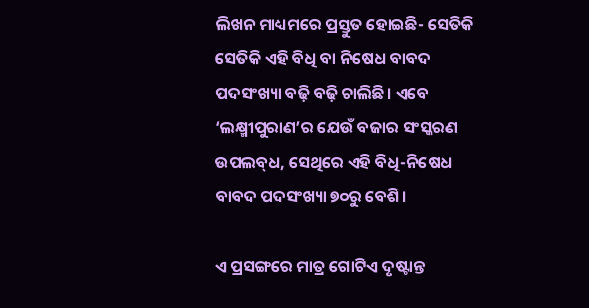ଲିଖନ ମାଧ୍ୟମରେ ପ୍ରସ୍ତୁତ ହୋଇଛି- ସେତିକି ସେତିକି ଏହି ବିଧି ବା ନିଷେଧ ବାବଦ ପଦସଂଖ୍ୟା ବଢ଼ି ବଢ଼ି ଚାଲିଛି। ଏବେ ‘ଲକ୍ଷ୍ମୀପୁରାଣ’ର ଯେଉଁ ବଜାର ସଂସ୍କରଣ ଉପଲବ୍‌ଧ, ସେଥିରେ ଏହି ବିଧି-ନିଷେଧ ବାବଦ ପଦସଂଖ୍ୟା ୭୦ରୁ ବେଶି।

ଏ ପ୍ରସଙ୍ଗରେ ମାତ୍ର ଗୋଟିଏ ଦୃଷ୍ଟାନ୍ତ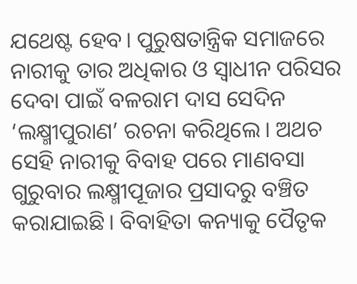ଯଥେଷ୍ଟ ହେବ। ପୁରୁଷତାନ୍ତ୍ରିକ ସମାଜରେ ନାରୀକୁ ତାର ଅଧିକାର ଓ ସ୍ୱାଧୀନ ପରିସର ଦେବା ପାଇଁ ବଳରାମ ଦାସ ସେଦିନ ‘ଲକ୍ଷ୍ମୀପୁରାଣ’ ରଚନା କରିଥିଲେ। ଅଥଚ ସେହି ନାରୀକୁ ବିବାହ ପରେ ମାଣବସା ଗୁରୁବାର ଲକ୍ଷ୍ମୀପୂଜାର ପ୍ରସାଦରୁ ବଞ୍ଚିତ କରାଯାଇଛି। ବିବାହିତା କନ୍ୟାକୁ ପୈତୃକ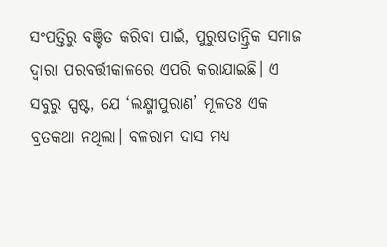ସଂପତ୍ତିରୁ ବଞ୍ଚିତ କରିବା ପାଇଁ, ପୁରୁଷତାନ୍ତ୍ରିକ ସମାଜ ଦ୍ୱାରା ପରବର୍ତ୍ତୀକାଳରେ ଏପରି କରାଯାଇଛି। ଏ ସବୁରୁ ସ୍ପଷ୍ଟ, ଯେ ‘ଲକ୍ଷ୍ମୀପୁରାଣ’ ମୂଳତଃ ଏକ ବ୍ରତକଥା ନଥିଲା। ବଳରାମ ଦାସ ମଧ୍ୟ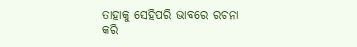ତାହାକୁ ସେହିପରି ଭାବରେ ରଚନା କରି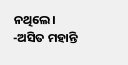ନଥିଲେ।
-ଅସିତ ମହାନ୍ତି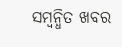ସମ୍ବନ୍ଧିତ ଖବର